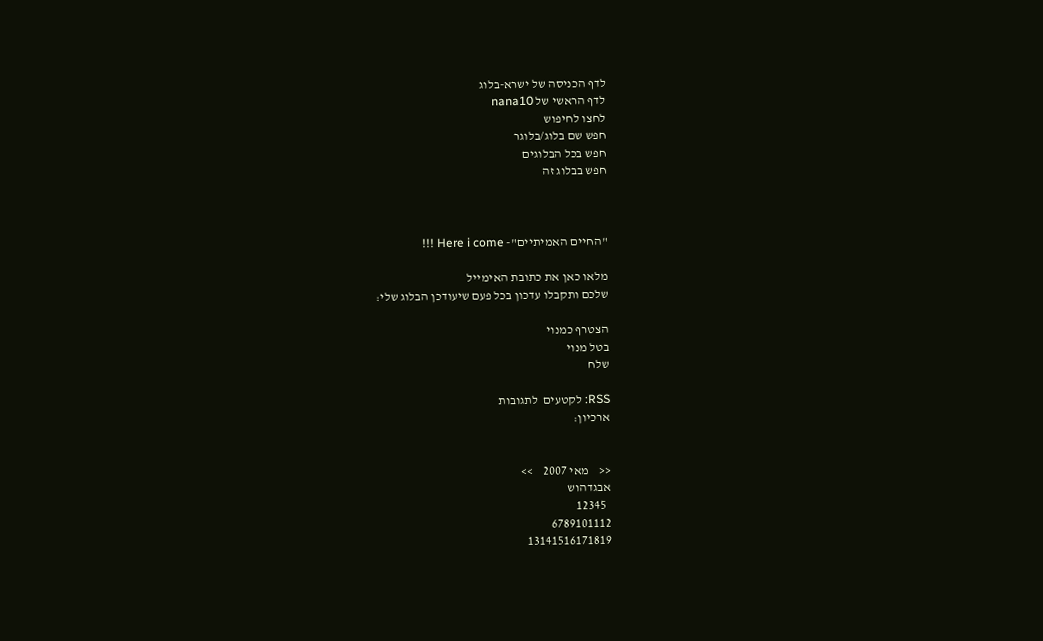לדף הכניסה של ישרא-בלוג
לדף הראשי של nana10
לחצו לחיפוש
חפש שם בלוג/בלוגר
חפש בכל הבלוגים
חפש בבלוג זה



"החיים האמיתיים"- Here i come !!!

מלאו כאן את כתובת האימייל
שלכם ותקבלו עדכון בכל פעם שיעודכן הבלוג שלי:

הצטרף כמנוי
בטל מנוי
שלח

RSS: לקטעים  לתגובות
ארכיון:


<<    מאי 2007    >>
אבגדהוש
  12345
6789101112
13141516171819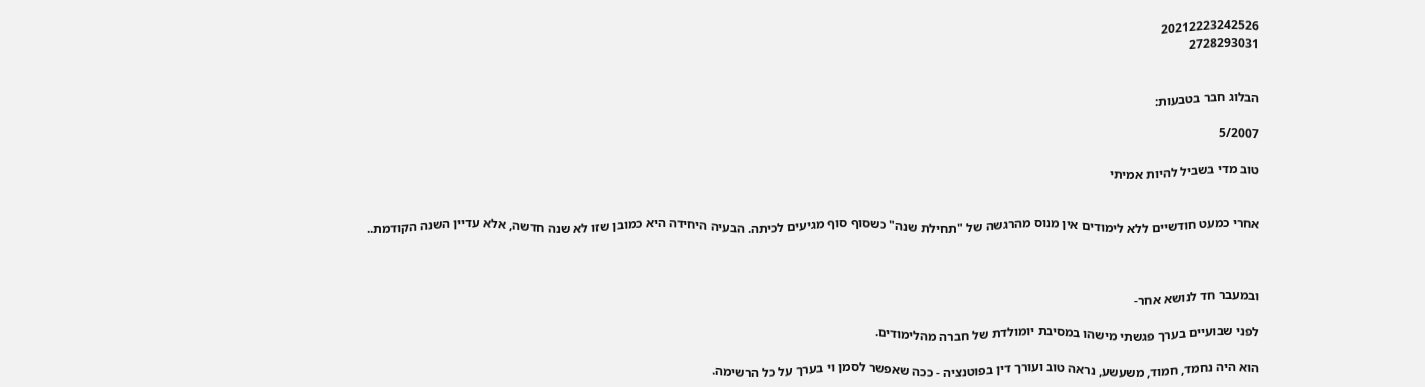20212223242526
2728293031


הבלוג חבר בטבעות:

5/2007

טוב מדי בשביל להיות אמיתי


אחרי כמעט חודשיים ללא לימודים אין מנוס מהרגשה של "תחילת שנה" כשסוף סוף מגיעים לכיתה. הבעיה היחידה היא כמובן שזו לא שנה חדשה, אלא עדיין השנה הקודמת..



ובמעבר חד לנושא אחר-

לפני שבועיים בערך פגשתי מישהו במסיבת יומולדת של חברה מהלימודים.

הוא היה נחמד, חמוד, משעשע, נראה טוב ועורך דין בפוטנציה - ככה שאפשר לסמן וי בערך על כל הרשימה.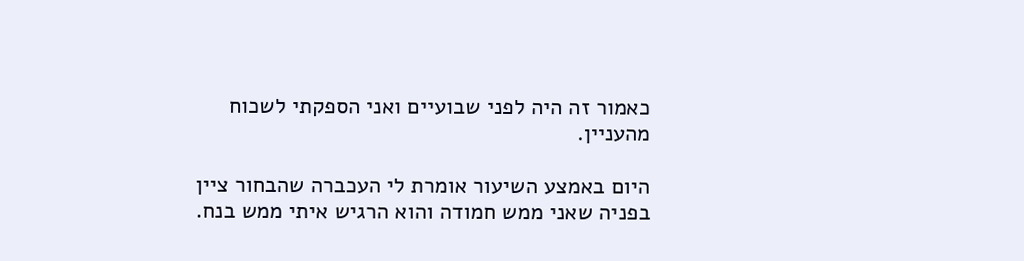כאמור זה היה לפני שבועיים ואני הספקתי לשכוח מהעניין.

היום באמצע השיעור אומרת לי העכברה שהבחור ציין בפניה שאני ממש חמודה והוא הרגיש איתי ממש בנח.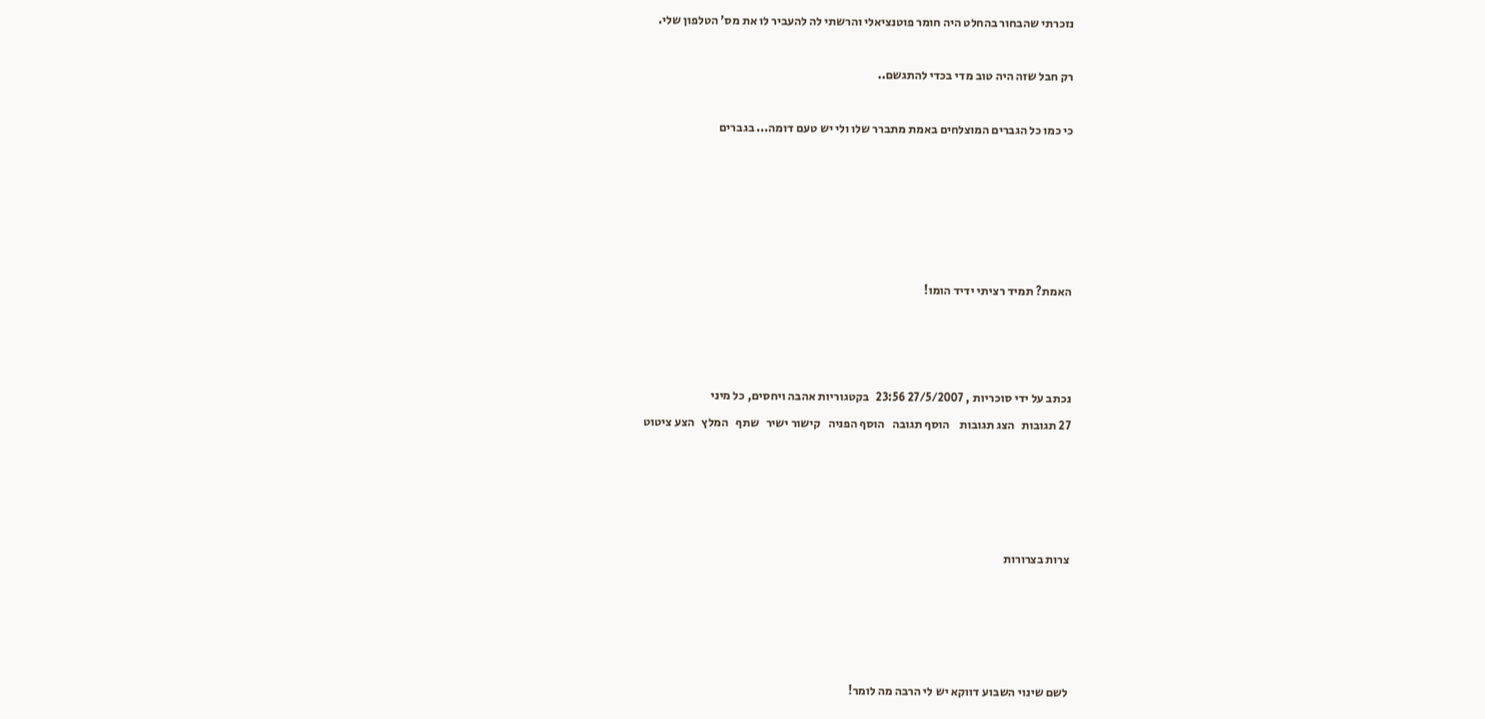נזכרתי שהבחור בהחלט היה חומר פוטנציאלי והרשתי לה להעביר לו את מס' הטלפון שלי.

רק חבל שזה היה טוב מדי בכדי להתגשם..

כי כמו כל הגברים המוצלחים באמת מתברר שלו ולי יש טעם דומה... בגברים





האמת? תמיד רציתי ידיד הומו!



נכתב על ידי סוכריות , 27/5/2007 23:56   בקטגוריות אהבה ויחסים, כל מיני
27 תגובות   הצג תגובות    הוסף תגובה   הוסף הפניה   קישור ישיר   שתף   המלץ   הצע ציטוט




צרות בצרורות




לשם שינוי השבוע דווקא יש לי הרבה מה לומר!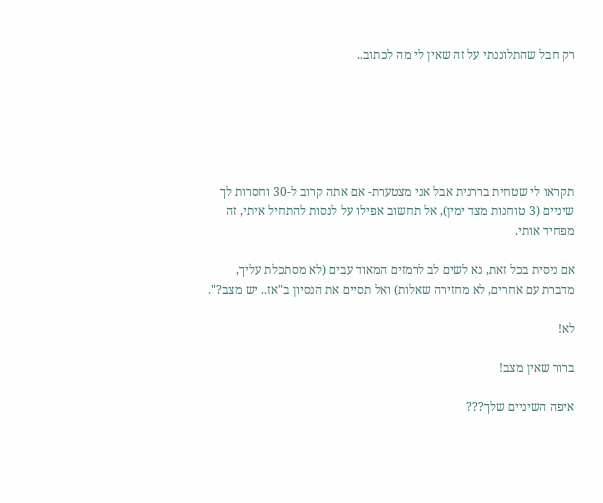רק חבל שהתלוננתי על זה שאין לי מה לכתוב..






תקראו לי שטחית בררנית אבל אני מצטערת- אם אתה קרוב ל-30 וחסרות לך שיניים (3 טוחנות מצד ימין), אל תחשוב אפילו על לנסות להתחיל איתי, זה מפחיד אותי.

אם ניסית בכל זאת, נא לשים לב לרמזים המאוד עבים (לא מסתכלת עליך, מדברת עם אחרים, לא מחזירה שאלות) ואל תסיים את הנסיון ב"אז.. יש מצב?".

לא!

ברור שאין מצב!

איפה השיניים שלך???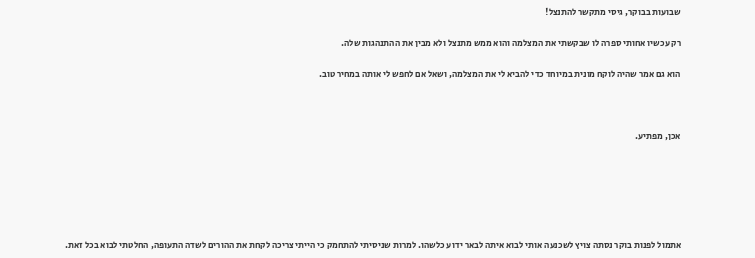שבועות בבוקר, גיסי מתקשר להתנצל!

רק עכשיו אחותי ספרה לו שבקשתי את המצלמה והוא ממש מתנצל ולא מבין את ההתנהגות שלה.

הוא גם אמר שהיה לוקח מונית במיוחד כדי להביא לי את המצלמה, ושאל אם לחפש לי אותה במחיר טוב.



אכן, מפתיע.






אתמול לפנות בוקר נסתה צויץ לשכנעה אותי לבוא איתה לבאר ידוע כלשהו. למרות שניסיתי להתחמק כי הייתי צריכה לקחת את ההורים לשדה התעופה, החלטתי לבוא בכל זאת.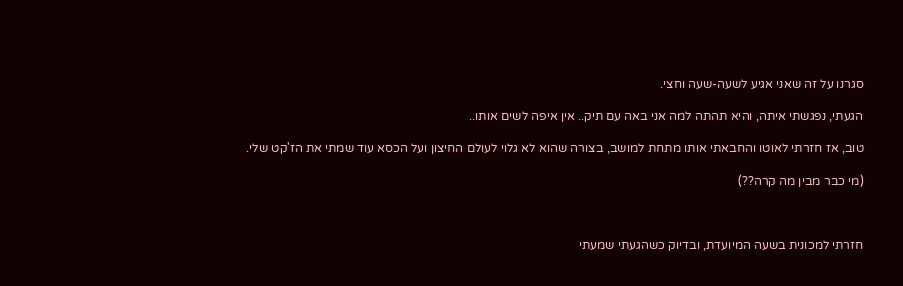סגרנו על זה שאני אגיע לשעה-שעה וחצי.

הגעתי, נפגשתי איתה, והיא תהתה למה אני באה עם תיק.. אין איפה לשים אותו..

טוב, אז חזרתי לאוטו והחבאתי אותו מתחת למושב, בצורה שהוא לא גלוי לעולם החיצון ועל הכסא עוד שמתי את הז'קט שלי.

(מי כבר מבין מה קרה??)



חזרתי למכונית בשעה המיועדת, ובדיוק כשהגעתי שמעתי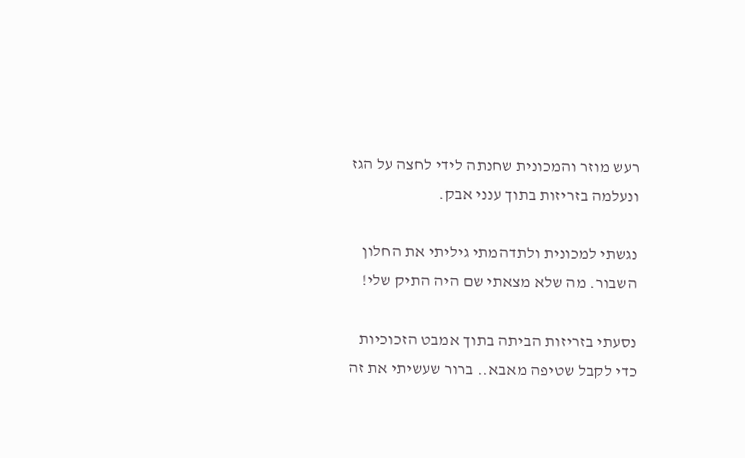רעש מוזר והמכונית שחנתה לידי לחצה על הגז ונעלמה בזריזות בתוך ענני אבק.

נגשתי למכונית ולתדהמתי גיליתי את החלון השבור. מה שלא מצאתי שם היה התיק שלי!

נסעתי בזריזות הביתה בתוך אמבט הזכוכיות כדי לקבל שטיפה מאבא.. ברור שעשיתי את זה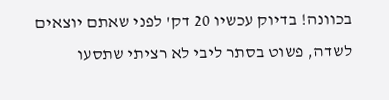בכוונה! בדיוק עכשיו 20 דק' לפני שאתם יוצאים לשדה, פשוט בסתר ליבי לא רציתי שתסעו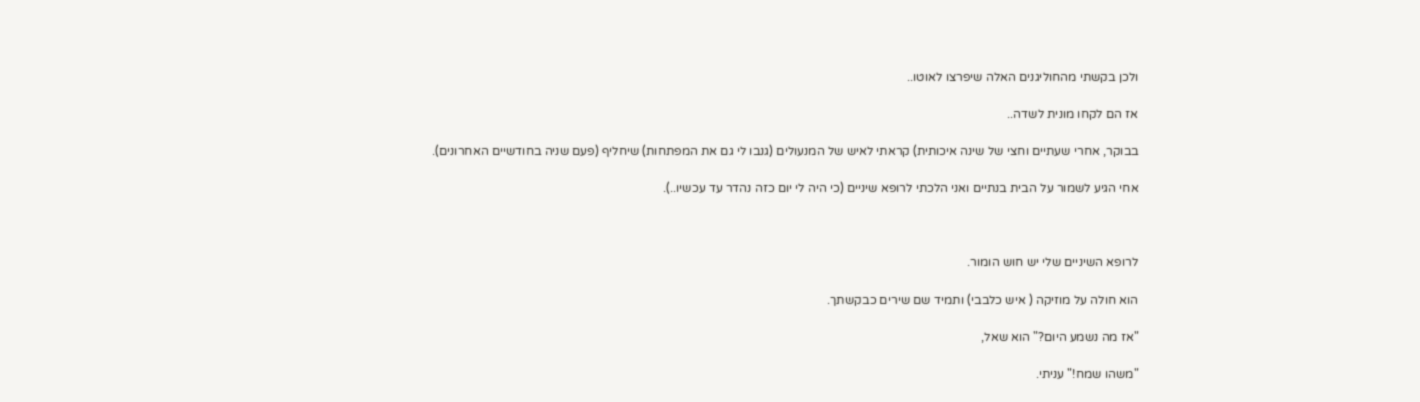ולכן בקשתי מהחוליגנים האלה שיפרצו לאוטו..

אז הם לקחו מונית לשדה..

בבוקר, אחרי שעתיים וחצי של שינה איכותית) קראתי לאיש של המנעולים (גנבו לי גם את המפתחות) שיחליף (פעם שניה בחודשיים האחרונים).

אחי הגיע לשמור על הבית בנתיים ואני הלכתי לרופא שיניים (כי היה לי יום כזה נהדר עד עכשיו..).



לרופא השיניים שלי יש חוש הומור.

הוא חולה על מוזיקה ( איש כלבבי) ותמיד שם שירים כבקשתך.

"אז מה נשמע היום?" הוא שאל,

"משהו שמח!" עניתי.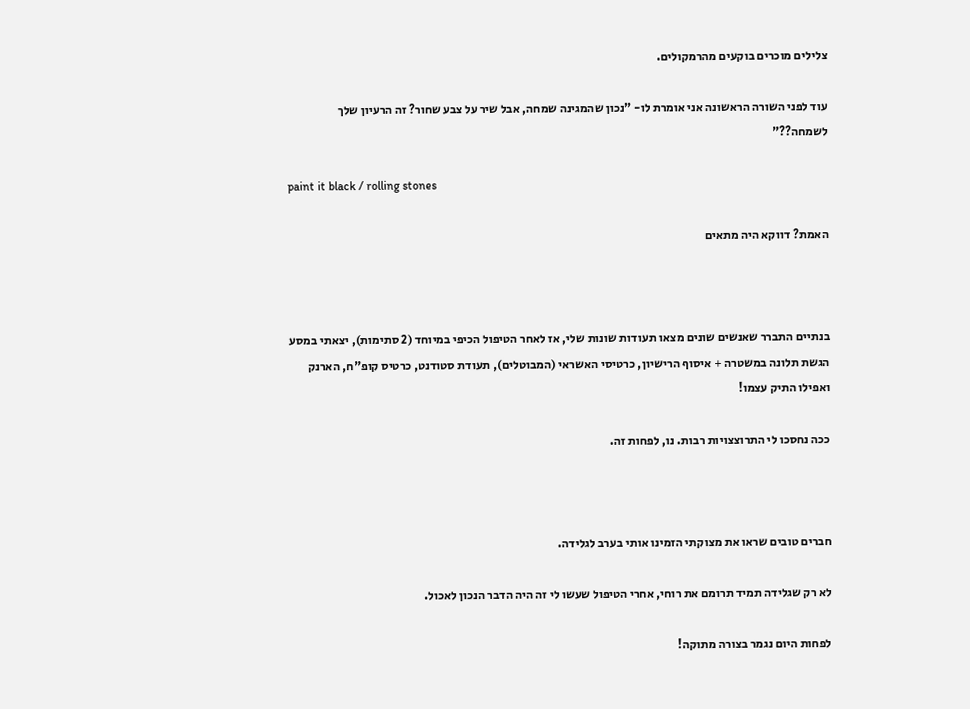צלילים מוכרים בוקעים מהרמקולים.

עוד לפני השורה הראשונה אני אומרת לו- "נכון שהמגינה שמחה, אבל שיר על צבע שחור? זה הרעיון שלך לשמחה??"

paint it black / rolling stones

האמת? דווקא היה מתאים



בנתיים התברר שאנשים שונים מצאו תעודות שונות שלי, אז לאחר הטיפול הכיפי במיוחד (2 סתימות), יצאתי במסע הגשת תלונה במשטרה + איסוף הרישיון, כרטיסי האשראי (המבוטלים), תעודת סטודנט, כרטיס קופ"ח, הארנק ואפילו התיק עצמו!

ככה נחסכו לי התרוצצויות רבות. נו, לפחות זה.



חברים טובים שראו את מצוקתי הזמינו אותי בערב לגלידה.

לא רק שגלידה תמיד תרומם את רוחי, אחרי הטיפול שעשו לי זה היה הדבר הנכון לאכול.

לפחות היום נגמר בצורה מתוקה!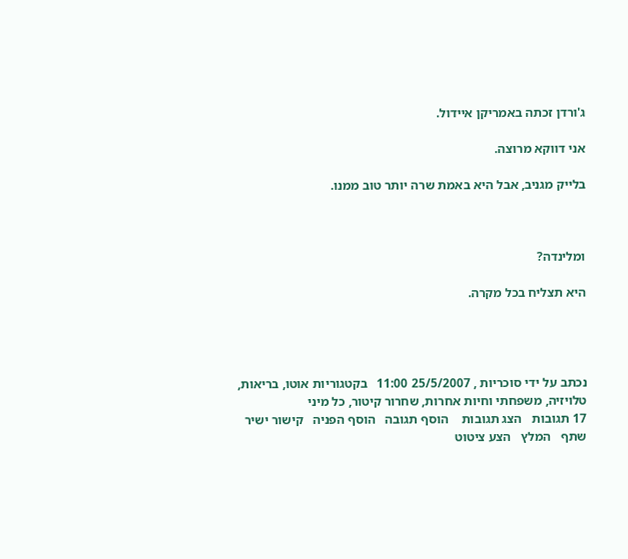ג'ורדן זכתה באמריקן איידול.

אני דווקא מרוצה.

בלייק מגניב, אבל היא באמת שרה יותר טוב ממנו.



ומלינדה?

היא תצליח בכל מקרה.




נכתב על ידי סוכריות , 25/5/2007 11:00   בקטגוריות אוטו, בריאות, טלויזיה, משפחתי וחיות אחרות, שחרור קיטור, כל מיני
17 תגובות   הצג תגובות    הוסף תגובה   הוסף הפניה   קישור ישיר   שתף   המלץ   הצע ציטוט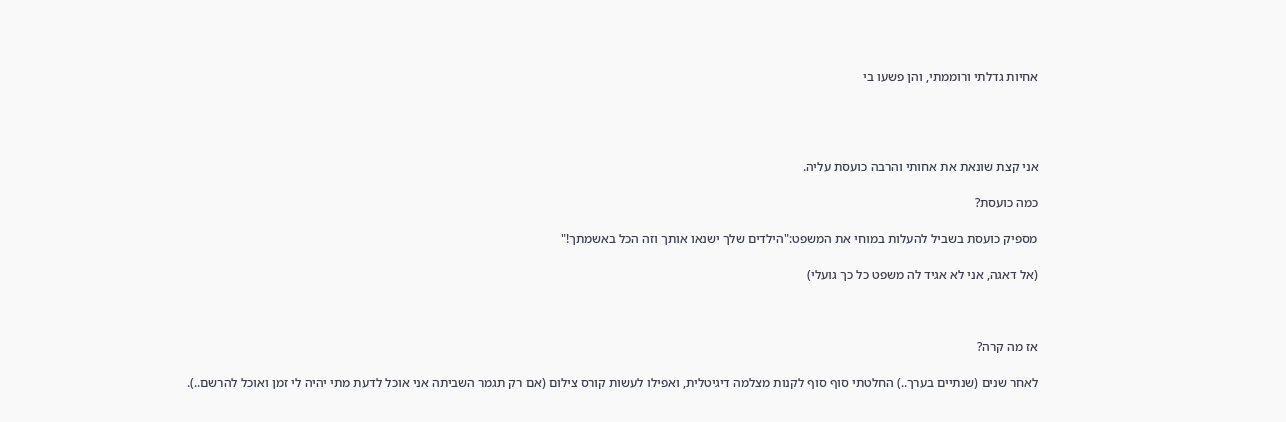אחיות גדלתי ורוממתי, והן פשעו בי




אני קצת שונאת את אחותי והרבה כועסת עליה.

כמה כועסת?

מספיק כועסת בשביל להעלות במוחי את המשפט:"הילדים שלך ישנאו אותך וזה הכל באשמתך!"

(אל דאגה, אני לא אגיד לה משפט כל כך גועלי)



אז מה קרה?

לאחר שנים (שנתיים בערך..) החלטתי סוף סוף לקנות מצלמה דיגיטלית, ואפילו לעשות קורס צילום (אם רק תגמר השביתה אני אוכל לדעת מתי יהיה לי זמן ואוכל להרשם..).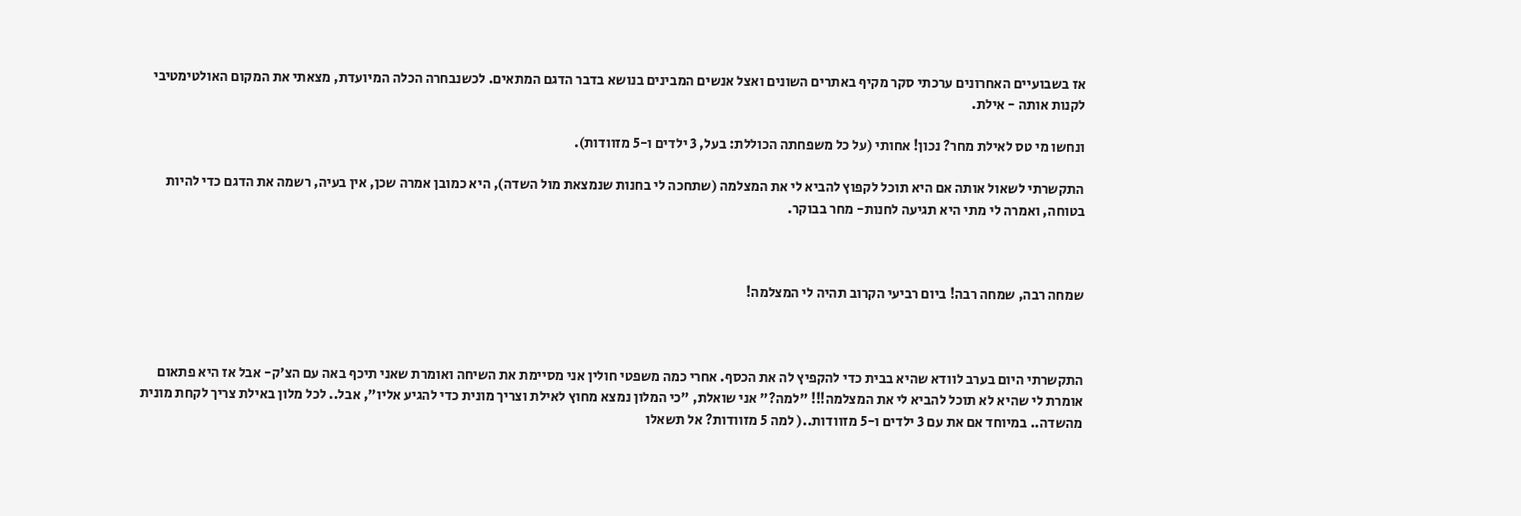אז בשבועיים האחרונים ערכתי סקר מקיף באתרים השונים ואצל אנשים המבינים בנושא בדבר הדגם המתאים. לכשנבחרה הכלה המיועדת, מצאתי את המקום האולטימטיבי לקנות אותה - אילת.

ונחשו מי טס לאילת מחר? נכון! אחותי (על כל משפחתה הכוללת: בעל, 3 ילדים ו-5 מזוודות).

התקשרתי לשאול אותה אם היא תוכל לקפוץ להביא לי את המצלמה (שתחכה לי בחנות שנמצאת מול השדה), היא כמובן אמרה שכן, אין בעיה, רשמה את הדגם כדי להיות בטוחה, ואמרה לי מתי היא תגיעה לחנות- מחר בבוקר.



שמחה רבה, שמחה רבה! ביום רביעי הקרוב תהיה לי המצלמה!



התקשרתי היום בערב לוודא שהיא בבית כדי להקפיץ לה את הכסף. אחרי כמה משפטי חולין אני מסיימת את השיחה ואומרת שאני תיכף באה עם הצ'ק- אבל אז היא פתאום אומרת לי שהיא לא תוכל להביא לי את המצלמה!!! "למה?" אני שואלת, "כי המלון נמצא מחוץ לאילת וצריך מונית כדי להגיע אליו", אבל.. לכל מלון באילת צריך לקחת מונית מהשדה.. במיוחד אם את עם 3 ילדים ו-5 מזוודות..( למה 5 מזוודות? אל תשאלו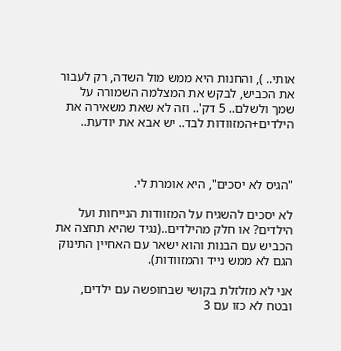אותי.. ), והחנות היא ממש מול השדה, רק לעבור את הכביש, לבקש את המצלמה השמורה על שמך ולשלם.. 5 דק'.. וזה לא שאת משאירה את הילדים+המזוודות לבד.. יש אבא את יודעת..



"הגיס לא יסכים", היא אומרת לי.

לא יסכים להשגיח על המזוודות הנייחות ועל הילדים? או חלק מהילדים..(נגיד שהיא תחצה את הכביש עם הבנות והוא ישאר עם האחיין התינוק הגם לא ממש נייד והמזוודות).

אני לא מזלזלת בקושי שבחופשה עם ילדים, ובטח לא כזו עם 3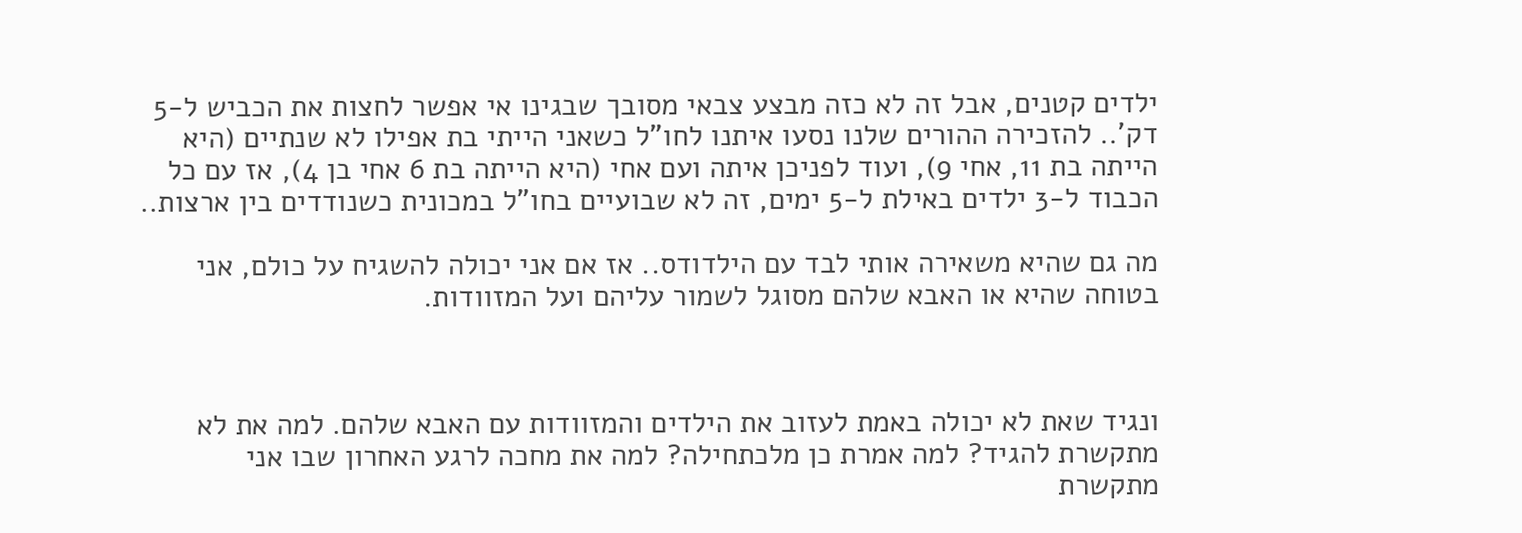ילדים קטנים, אבל זה לא כזה מבצע צבאי מסובך שבגינו אי אפשר לחצות את הכביש ל-5 דק'.. להזכירה ההורים שלנו נסעו איתנו לחו"ל כשאני הייתי בת אפילו לא שנתיים (היא הייתה בת 11, אחי 9), ועוד לפניכן איתה ועם אחי (היא הייתה בת 6 אחי בן 4), אז עם כל הכבוד ל-3 ילדים באילת ל-5 ימים, זה לא שבועיים בחו"ל במכונית כשנודדים בין ארצות..

מה גם שהיא משאירה אותי לבד עם הילדודס.. אז אם אני יכולה להשגיח על כולם, אני בטוחה שהיא או האבא שלהם מסוגל לשמור עליהם ועל המזוודות.



ונגיד שאת לא יכולה באמת לעזוב את הילדים והמזוודות עם האבא שלהם. למה את לא מתקשרת להגיד? למה אמרת כן מלכתחילה? למה את מחכה לרגע האחרון שבו אני מתקשרת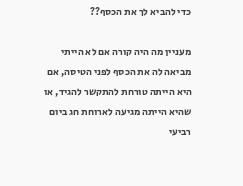כדי להביא לך את הכסף??

מעניין מה היה קורה אם לא הייתי מביאה לה את הכסף לפני הטיסה, אם היא הייתה טורחת להתקשר להגיד, או שהיא הייתה מגיעה לארוחת חג ביום רביעי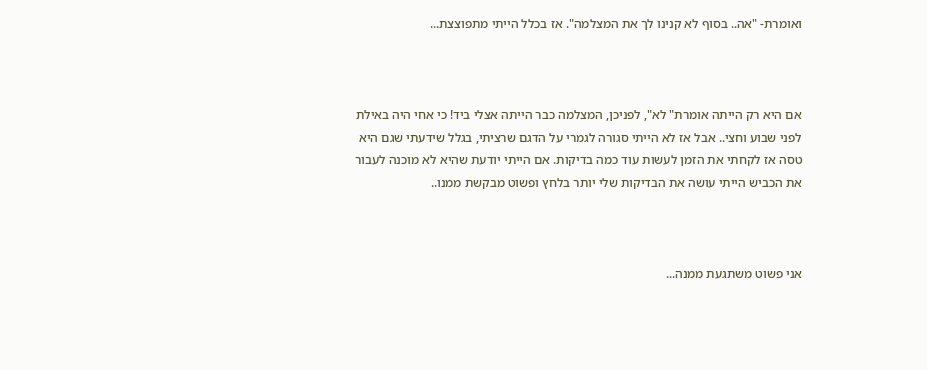ואומרת- "אה.. בסוף לא קנינו לך את המצלמה". אז בכלל הייתי מתפוצצת...



אם היא רק הייתה אומרת" לא", לפניכן, המצלמה כבר הייתה אצלי ביד! כי אחי היה באילת לפני שבוע וחצי.. אבל אז לא הייתי סגורה לגמרי על הדגם שרציתי, בגלל שידעתי שגם היא טסה אז לקחתי את הזמן לעשות עוד כמה בדיקות. אם הייתי יודעת שהיא לא מוכנה לעבור את הכביש הייתי עושה את הבדיקות שלי יותר בלחץ ופשוט מבקשת ממנו..



אני פשוט משתגעת ממנה...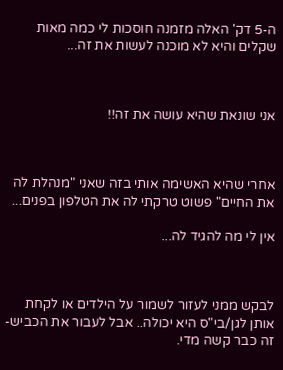ה-5 דק' האלה מזמנה חוסכות לי כמה מאות שקלים והיא לא מוכנה לעשות את זה...



אני שונאת שהיא עושה את זה!!



אחרי שהיא האשימה אותי בזה שאני "מנהלת לה את החיים" פשוט טרקתי לה את הטלפון בפנים...

אין לי מה להגיד לה...



לבקש ממני לעזור לשמור על הילדים או לקחת אותן לגן/בי"ס היא יכולה.. אבל לעבור את הכביש- זה כבר קשה מדי.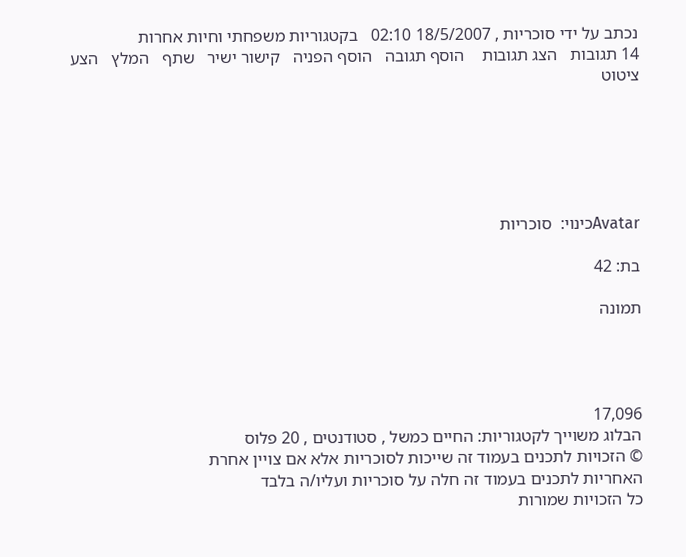נכתב על ידי סוכריות , 18/5/2007 02:10   בקטגוריות משפחתי וחיות אחרות
14 תגובות   הצג תגובות    הוסף תגובה   הוסף הפניה   קישור ישיר   שתף   המלץ   הצע ציטוט






Avatarכינוי:  סוכריות

בת: 42

תמונה




17,096
הבלוג משוייך לקטגוריות: החיים כמשל , סטודנטים , 20 פלוס
© הזכויות לתכנים בעמוד זה שייכות לסוכריות אלא אם צויין אחרת
האחריות לתכנים בעמוד זה חלה על סוכריות ועליו/ה בלבד
כל הזכויות שמורות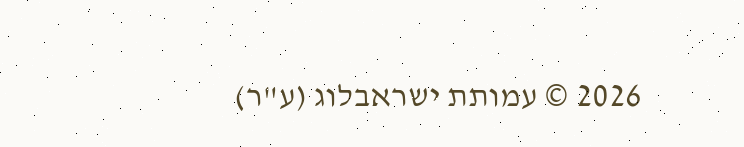2026 © עמותת ישראבלוג (ע"ר)